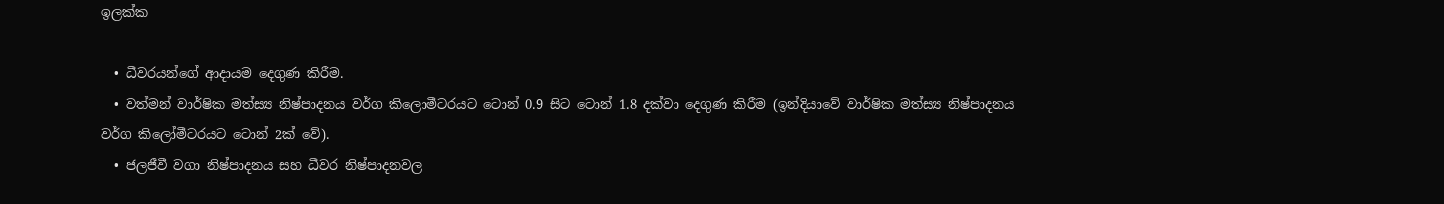ඉලක්ක

  • ධීවරයන්ගේ ආදායම දෙගුණ කිරීම.
  • වත්මන් වාර්ෂික මත්ස්‍ය නිෂ්පාදනය වර්ග කිලොමීටරයට ටොන් 0.9 සිට ටොන් 1.8 දක්වා දෙගුණ කිරීම (ඉන්දියාවේ වාර්ෂික මත්ස්‍ය නිෂ්පාදනය වර්ග කිලෝමීටරයට ටොන් 2ක් වේ).
  • ජලජීවී වගා නිෂ්පාදනය සහ ධීවර නිෂ්පාදනවල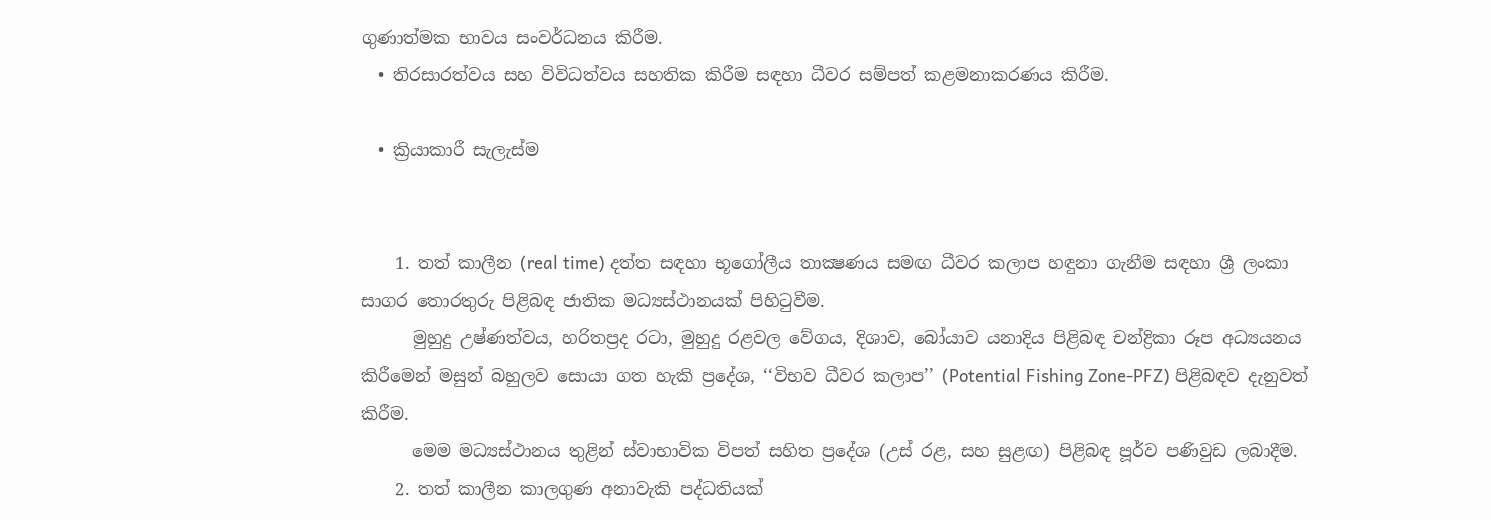ගුණාත්මක භාවය සංවර්ධනය කිරීම.
  • තිරසාරත්වය සහ විවිධත්වය සහතික කිරීම සඳහා ධීවර සම්පත් කළමනාකරණය කිරීම.

  • ක්‍රියාකාරී සැලැස්ම


    1. තත් කාලීන (real time) දත්ත සඳහා භූගෝලීය තාක්‍ෂණය සමඟ ධීවර කලාප හඳුනා ගැනීම සඳහා ශ්‍රී ලංකා සාගර තොරතුරු පිළිබඳ ජාතික මධ්‍යස්ථානයක් පිහිටුවීම.
      මුහුදු උෂ්ණත්වය, හරිතප්‍රද රටා, මුහුදු රළවල වේගය, දිශාව, බෝයාව යනාදිය පිළිබඳ චන්ද්‍රිකා රූප අධ්‍යයනය කිරීමෙන් මසුන් බහුලව සොයා ගත හැකි ප්‍රදේශ, ‘‘විභව ධීවර කලාප’’ (Potential Fishing Zone-PFZ) පිළිබඳව දැනුවත් කිරීම.
      මෙම මධ්‍යස්ථානය තුළින් ස්වාභාවික විපත් සහිත ප්‍රදේශ (උස් රළ, සහ සුළඟ) පිළිබඳ පූර්ව පණිවුඩ ලබාදීම.
    2. තත් කාලීන කාලගුණ අනාවැකි පද්ධතියක්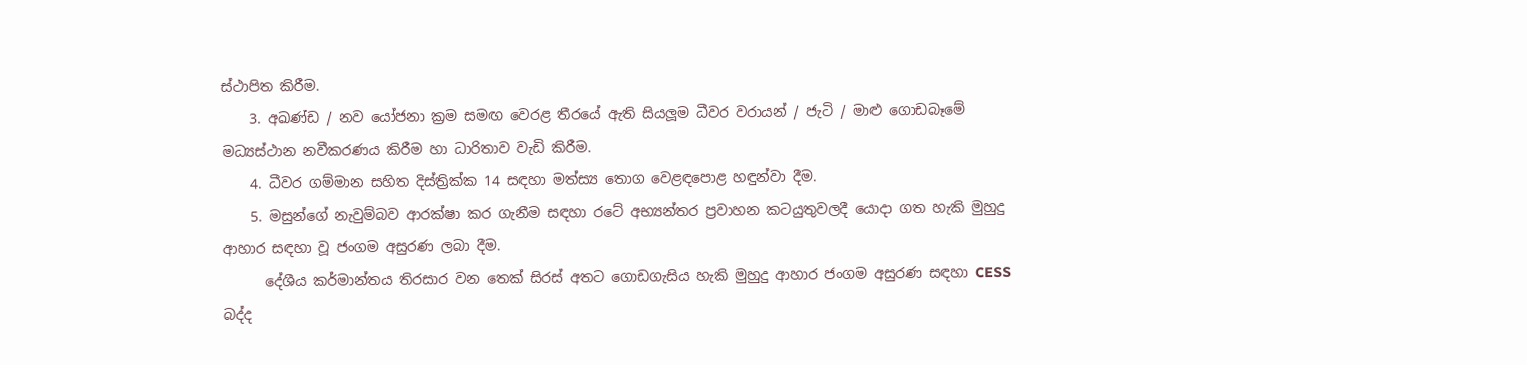ස්ථාපිත කිරීම.
    3. අඛණ්ඩ / නව යෝජනා ක්‍රම සමඟ වෙරළ තීරයේ ඇති සියලූම ධීවර වරායන් / ජැටි / මාළු ගොඩබෑමේ මධ්‍යස්ථාන නවීකරණය කිරීම හා ධාරිතාව වැඩි කිරීම.
    4. ධීවර ගම්මාන සහිත දිස්ත්‍රික්ක 14 සඳහා මත්ස්‍ය තොග වෙළඳපොළ හඳුන්වා දීම.
    5. මසුන්ගේ නැවුම්බව ආරක්ෂා කර ගැනීම සඳහා රටේ අභ්‍යන්තර ප්‍රවාහන කටයුතුවලදී යොදා ගත හැකි මුහුදු ආහාර සඳහා වූ ජංගම අසුරණ ලබා දීම.
      දේශීය කර්මාන්තය තිරසාර වන තෙක් සිරස් අතට ගොඩගැසිය හැකි මුහුදු ආහාර ජංගම අසුරණ සඳහා CESS බද්ද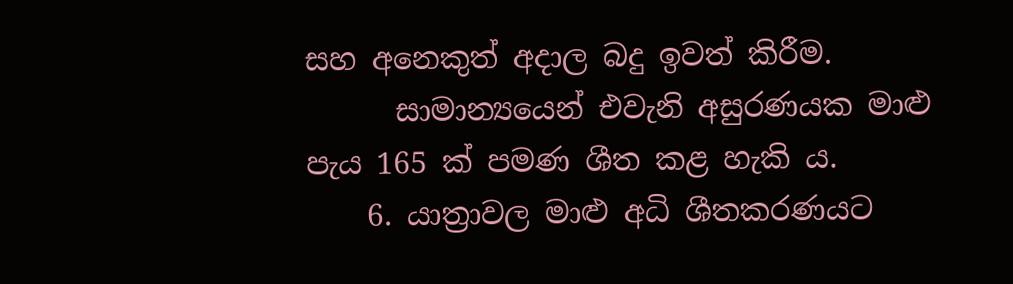සහ අනෙකුත් අදාල බදු ඉවත් කිරීම.
      සාමාන්‍යයෙන් එවැනි අසුරණයක මාළු පැය 165 ක් පමණ ශීත කළ හැකි ය.
    6. යාත්‍රාවල මාළු අධි ශීතකරණයට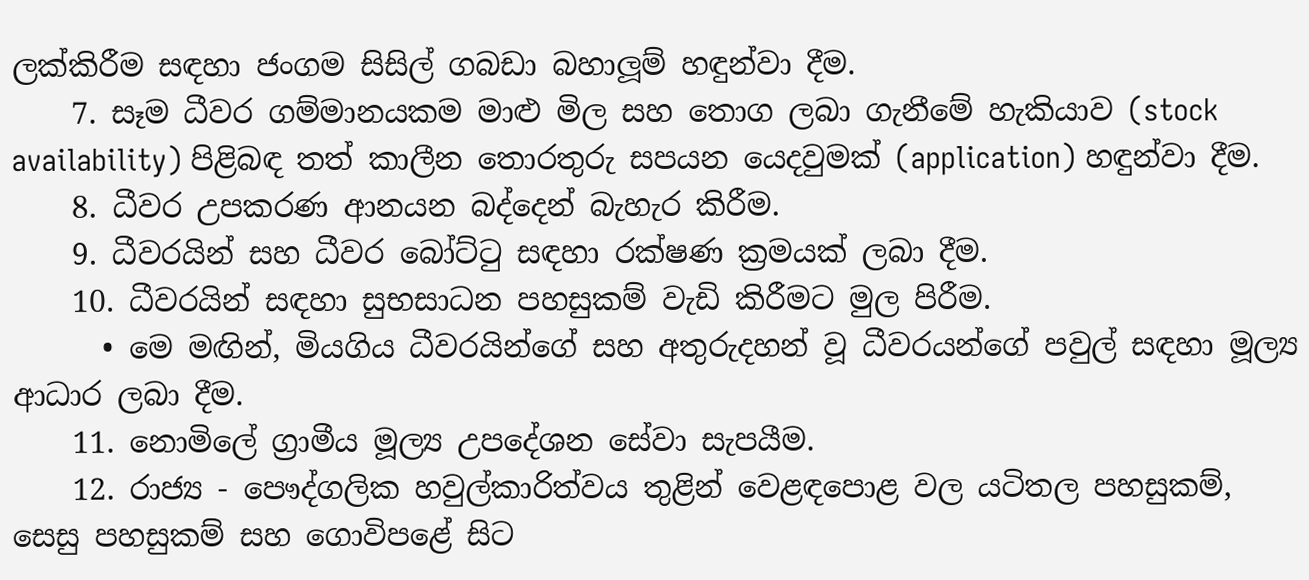ලක්කිරීම සඳහා ජංගම සිසිල් ගබඩා බහාලූම් හඳුන්වා දීම.
    7. සෑම ධීවර ගම්මානයකම මාළු මිල සහ තොග ලබා ගැනීමේ හැකියාව (stock availability) පිළිබඳ තත් කාලීන තොරතුරු සපයන යෙදවුමක් (application) හඳුන්වා දීම.
    8. ධීවර උපකරණ ආනයන බද්දෙන් බැහැර කිරීම.
    9. ධීවරයින් සහ ධීවර බෝට්ටු සඳහා රක්ෂණ ක්‍රමයක් ලබා දීම.
    10. ධීවරයින් සඳහා සුභසාධන පහසුකම් වැඩි කිරීමට මුල පිරීම.
      • මෙ මඟින්, මියගිය ධීවරයින්ගේ සහ අතුරුදහන් වූ ධීවරයන්ගේ පවුල් සඳහා මූල්‍ය ආධාර ලබා දීම.
    11. නොමිලේ ග්‍රාමීය මූල්‍ය උපදේශන සේවා සැපයීම.
    12. රාජ්‍ය - පෞද්ගලික හවුල්කාරිත්වය තුළින් වෙළඳපොළ වල යටිතල පහසුකම්, සෙසු පහසුකම් සහ ගොවිපළේ සිට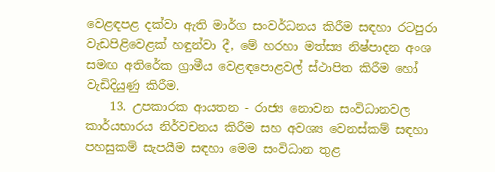වෙළඳපළ දක්වා ඇති මාර්ග සංවර්ධනය කිරීම සඳහා රටපුරා වැඩපිළිවෙළක් හඳුන්වා දී, මේ හරහා මත්ස්‍ය නිෂ්පාදන අංශ සමඟ අතිරේක ග්‍රාමීය වෙළඳපොළවල් ස්ථාපිත කිරීම හෝ වැඩිදියුණු කිරීම.
    13. උපකාරක ආයතන - රාජ්‍ය නොවන සංවිධානවල කාර්යභාරය නිර්වචනය කිරීම සහ අවශ්‍ය වෙනස්කම් සඳහා පහසුකම් සැපයීම සඳහා මෙම සංවිධාන තුළ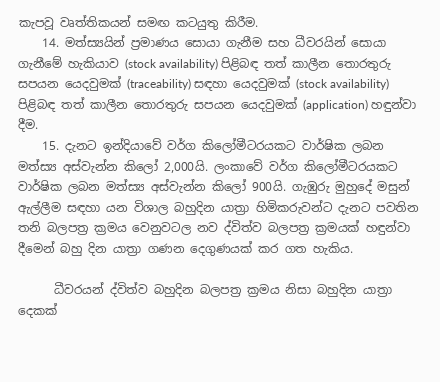කැපවූ වෘත්තිකයන් සමඟ කටයුතු කිරීම.
    14. මත්ස්‍යයින් ප්‍රමාණය සොයා ගැනීම සහ ධීවරයින් සොයා ගැනීමේ හැකියාව (stock availability) පිළිබඳ තත් කාලීන තොරතුරු සපයන යෙදවුමක් (traceability) සඳහා යෙදවුමක් (stock availability) පිළිබඳ තත් කාලීන තොරතුරු සපයන යෙදවුමක් (application) හඳුන්වා දීම.
    15. දැනට ඉන්දියාවේ වර්ග කිලෝමීටරයකට වාර්ෂික ලබන මත්ස්‍ය අස්වැන්න කිලෝ 2,000යි. ලංකාවේ වර්ග කිලෝමීටරයකට වාර්ෂික ලබන මත්ස්‍ය අස්වැන්න කිලෝ 900යි. ගැඹුරු මුහුදේ මසුන් ඇල්ලීම සඳහා යන විශාල බහුදින යාත්‍රා හිමිකරුවන්ට දැනට පවතින තනි බලපත්‍ර ක්‍රමය වෙනුවටල නව ද්විත්ව බලපත්‍ර ක්‍රමයක් හඳුන්වා දීමෙන් බහු දින යාත්‍රා ගණන දෙගුණයක් කර ගත හැකිය.

      ධීවරයන් ද්විත්ව බහුදින බලපත්‍ර ක්‍රමය නිසා බහුදින යාත්‍රා දෙකක්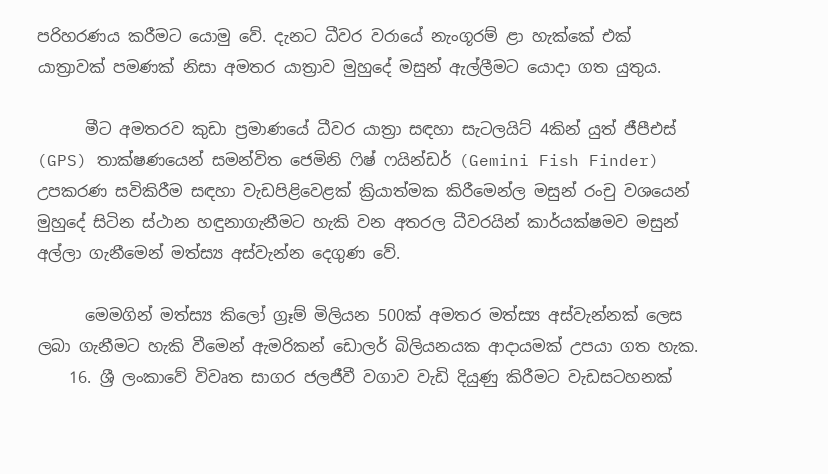පරිහරණය කරීමට යොමු වේ. දැනට ධීවර වරායේ නැංගූරම් ළා හැක්කේ එක් යාත්‍රාවක් පමණක් නිසා අමතර යාත්‍රාව මුහුදේ මසුන් ඇල්ලීමට යොදා ගත යුතුය.

      මීට අමතරව කුඩා ප්‍රමාණයේ ධීවර යාත්‍රා සඳහා සැටලයිට් 4කින් යුත් ජීපීඑස් (GPS) තාක්ෂණයෙන් සමන්විත ජෙමිනි ෆිෂ් ෆයින්ඩර් (Gemini Fish Finder) උපකරණ සවිකිරීම සඳහා වැඩපිළිවෙළක් ක්‍රියාත්මක කිරීමෙන්ල මසුන් රංචු වශයෙන් මුහුදේ සිටින ස්ථාන හඳුනාගැනීමට හැකි වන අතරල ධීවරයින් කාර්යක්ෂමව මසුන් අල්ලා ගැනීමෙන් මත්ස්‍ය අස්වැන්න දෙගුණ වේ.

      මෙමගින් මත්ස්‍ය කිලෝ ග්‍රෑම් මිලියන 500ක් අමතර මත්ස්‍ය අස්වැන්නක් ලෙස ලබා ගැනීමට හැකි වීමෙන් ඇමරිකන් ඩොලර් බිලියනයක ආදායමක් උපයා ගත හැක.
    16. ශ්‍රී ලංකාවේ විවෘත සාගර ජලජීවී වගාව වැඩි දියුණු කිරීමට වැඩසටහනක්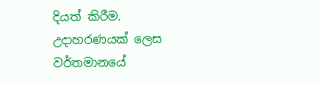දියත් කිරීම. උදාහරණයක් ලෙස වර්තමානයේ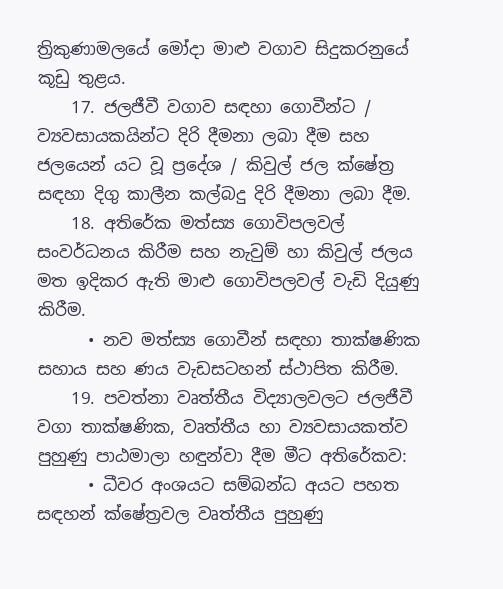ත්‍රිකුණාමලයේ මෝදා මාළු වගාව සිදුකරනුයේ කූඩු තුළය.
    17. ජලජීවී වගාව සඳහා ගොවීන්ට / ව්‍යවසායකයින්ට දිරි දීමනා ලබා දීම සහ ජලයෙන් යට වූ ප්‍රදේශ / කිවුල් ජල ක්ෂේත්‍ර සඳහා දිගු කාලීන කල්බදු දිරි දීමනා ලබා දීම.
    18. අතිරේක මත්ස්‍ය ගොවිපලවල් සංවර්ධනය කිරීම සහ නැවුම් හා කිවුල් ජලය මත ඉදිකර ඇති මාළු ගොවිපලවල් වැඩි දියුණු කිරීම.
      • නව මත්ස්‍ය ගොවීන් සඳහා තාක්ෂණික සහාය සහ ණය වැඩසටහන් ස්ථාපිත කිරීම.
    19. පවත්නා වෘත්තීය විද්‍යාලවලට ජලජීවී වගා තාක්ෂණික, වෘත්තීය හා ව්‍යවසායකත්ව පුහුණු පාඨමාලා හඳුන්වා දීම මීට අතිරේකව:
      • ධීවර අංශයට සම්බන්ධ අයට පහත සඳහන් ක්ෂේත්‍රවල වෘත්තීය පුහුණු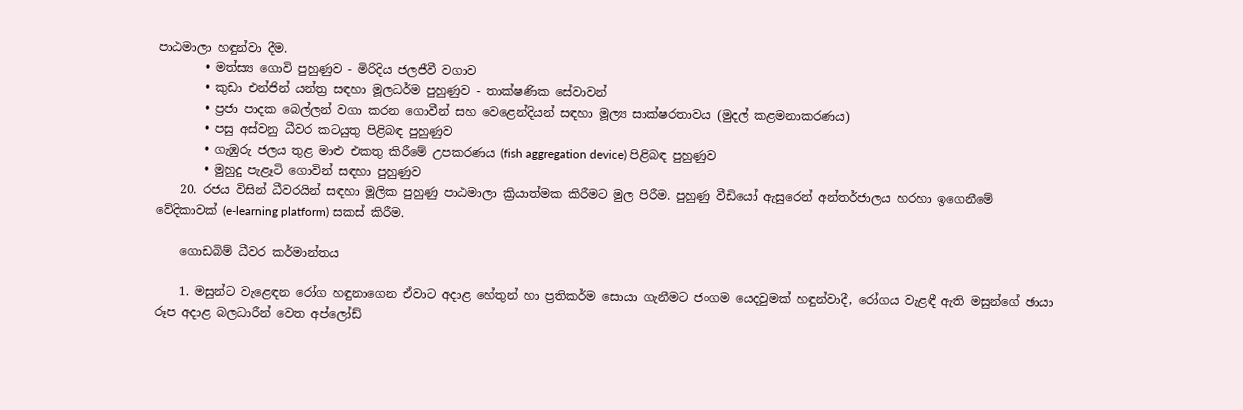පාඨමාලා හඳුන්වා දීම.
        • මත්ස්‍ය ගොවි පුහුණුව - මිරිදිය ජලජීවී වගාව
        • කුඩා එන්ජින් යන්ත්‍ර සඳහා මූලධර්ම පුහුණුව - තාක්ෂණික සේවාවන්
        • ප්‍රජා පාදක බෙල්ලන් වගා කරන ගොවීන් සහ වෙළෙන්දියන් සඳහා මූල්‍ය සාක්ෂරතාවය (මුදල් කළමනාකරණය)
        • පසු අස්වනු ධීවර කටයුතු පිළිබඳ පුහුණුව
        • ගැඹුරු ජලය තුළ මාළු එකතු කිරීමේ උපකරණය (fish aggregation device) පිළිබඳ පුහුණුව
        • මුහුදු පැළෑටි ගොවින් සඳහා පුහුණුව
    20. රජය විසින් ධීවරයින් සඳහා මූලික පුහුණු පාඨමාලා ක්‍රියාත්මක කිරීමට මුල පිරීම. පුහුණු වීඩියෝ ඇසුරෙන් අන්තර්ජාලය හරහා ඉගෙනීමේ වේදිකාවක් (e-learning platform) සකස් කිරීම.

    ගොඩබිම් ධීවර කර්මාන්තය

    1. මසුන්ට වැළෙඳන රෝග හඳුනාගෙන ඒවාට අදාළ හේතුන් හා ප්‍රතිකර්ම සොයා ගැනීමට ජංගම යෙදවුමක් හඳුන්වාදී, රෝගය වැළඳී ඇති මසුන්ගේ ඡායා රූප අදාළ බලධාරීන් වෙත අප්ලෝඩ්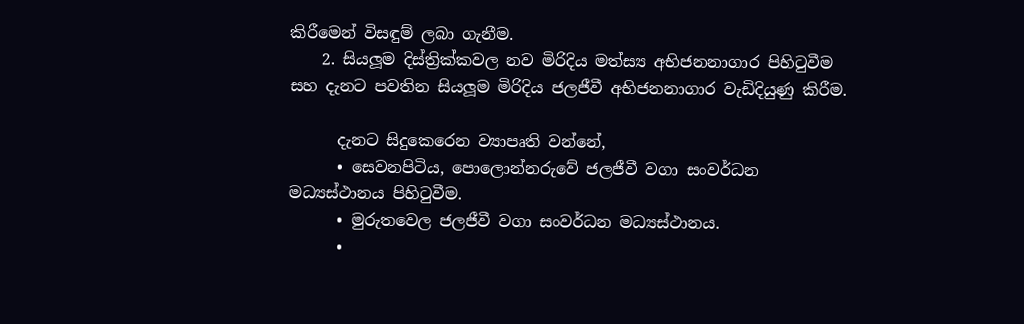කිරීමෙන් විසඳුම් ලබා ගැනීම.
    2. සියලූම දිස්ත්‍රික්කවල නව මිරිදිය මත්ස්‍ය අභිජනනාගාර පිහිටුවීම සහ දැනට පවතින සියලූම මිරිදිය ජලජීවී අභිජනනාගාර වැඩිදියුණු කිරීම.

      දැනට සිදුකෙරෙන ව්‍යාපෘති වන්නේ,
      • සෙවනපිටිය, පොලොන්නරුවේ ජලජීවී වගා සංවර්ධන මධ්‍යස්ථානය පිහිටුවීම.
      • මුරුතවෙල ජලජීවී වගා සංවර්ධන මධ්‍යස්ථානය.
      •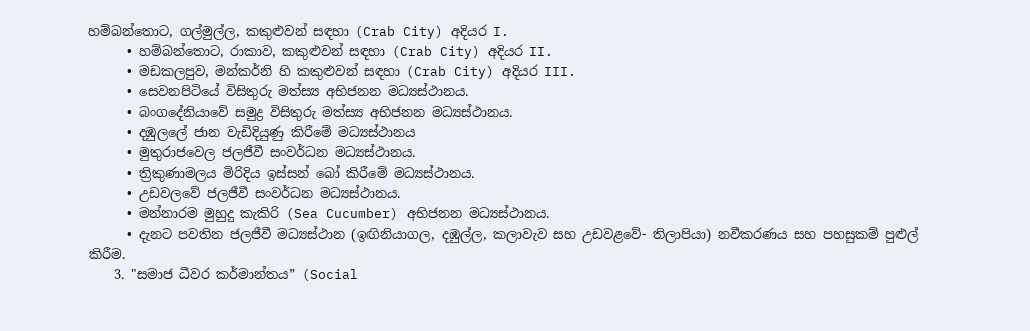හම්බන්තොට, ගල්මුල්ල, කකුළුවන් සඳහා (Crab City) අදියර I.
      • හම්බන්තොට, රාකාව, කකුළුවන් සඳහා (Crab City) අදියර II.
      • මඩකලපුව, මන්කර්නි හි කකුළුවන් සඳහා (Crab City) අදියර III.
      • සෙවනපිටියේ විසිතුරු මත්ස්‍ය අභිජනන මධ්‍යස්ථානය.
      • බංගදේනියාවේ සමුද්‍ර විසිතුරු මත්ස්‍ය අභිජනන මධ්‍යස්ථානය.
      • දඹුලලේ ජාන වැඩිදියුණු කිරීමේ මධ්‍යස්ථානය
      • මුතුරාජවෙල ජලජීවී සංවර්ධන මධ්‍යස්ථානය.
      • ත්‍රිකුණාමලය මිරිදිය ඉස්සන් බෝ කිරීමේ මධ්‍යස්ථානය.
      • උඩවලවේ ජලජීවී සංවර්ධන මධ්‍යස්ථානය.
      • මන්නාරම මුහුදු කැකිරි (Sea Cucumber) අභිජනන මධ්‍යස්ථානය.
      • දැනට පවතින ජලජීවී මධ්‍යස්ථාන (ඉඟිනියාගල, දඹුල්ල, කලාවැව සහ උඩවළවේ- තිලාපියා) නවීකරණය සහ පහසුකම් පුළුල් කිරීම.
    3. "සමාජ ධීවර කර්මාන්තය” (Social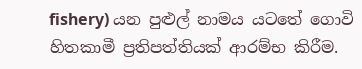fishery) යන පුළුල් නාමය යටතේ ගොවි හිතකාමී ප්‍රතිපත්තියක් ආරම්භ කිරීම.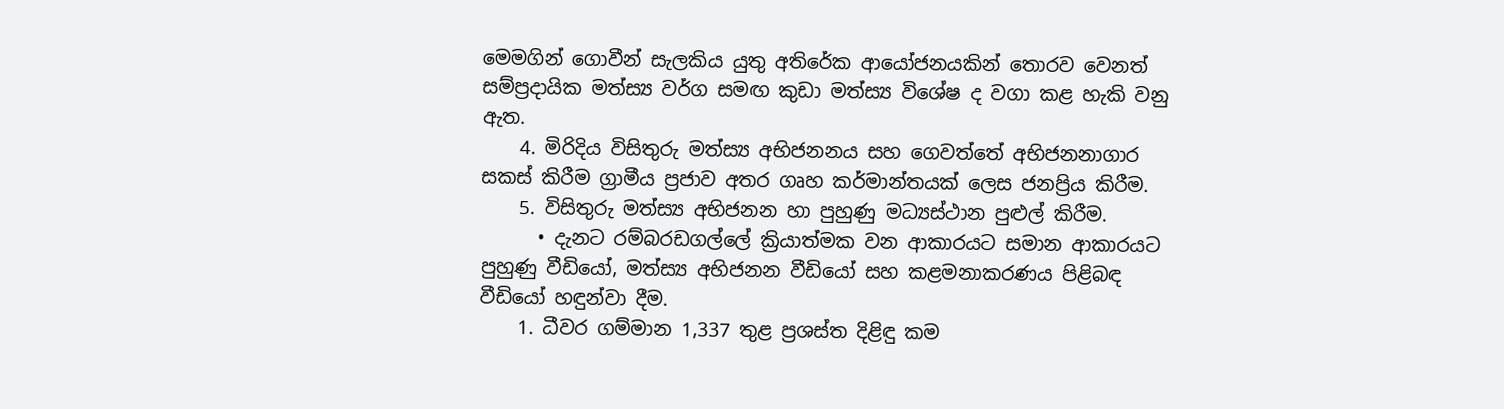මෙමගින් ගොවීන් සැලකිය යුතු අතිරේක ආයෝජනයකින් තොරව වෙනත් සම්ප්‍රදායික මත්ස්‍ය වර්ග සමඟ කුඩා මත්ස්‍ය විශේෂ ද වගා කළ හැකි වනු ඇත.
    4. මිරිදිය විසිතුරු මත්ස්‍ය අභිජනනය සහ ගෙවත්තේ අභිජනනාගාර සකස් කිරීම ග්‍රාමීය ප්‍රජාව අතර ගෘහ කර්මාන්තයක් ලෙස ජනප්‍රිය කිරීම.
    5. විසිතුරු මත්ස්‍ය අභිජනන හා පුහුණු මධ්‍යස්ථාන පුළුල් කිරීම.
      • දැනට රම්බරඩගල්ලේ ක්‍රියාත්මක වන ආකාරයට සමාන ආකාරයට පුහුණු වීඩියෝ, මත්ස්‍ය අභිජනන වීඩියෝ සහ කළමනාකරණය පිළිබඳ වීඩියෝ හඳුන්වා දීම.
    1. ධීවර ගම්මාන 1,337 තුළ ප්‍රශස්ත දිළිඳු කම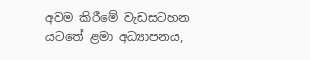අවම කිරීමේ වැඩසටහන යටතේ ළමා අධ්‍යාපනය,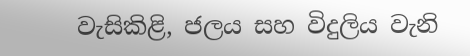වැසිකිළි, ජලය සහ විදුලිය වැනි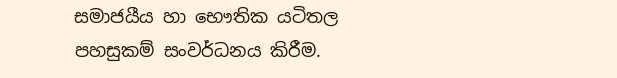සමාජයීය හා භෞතික යටිතල පහසුකම් සංවර්ධනය කිරීම.